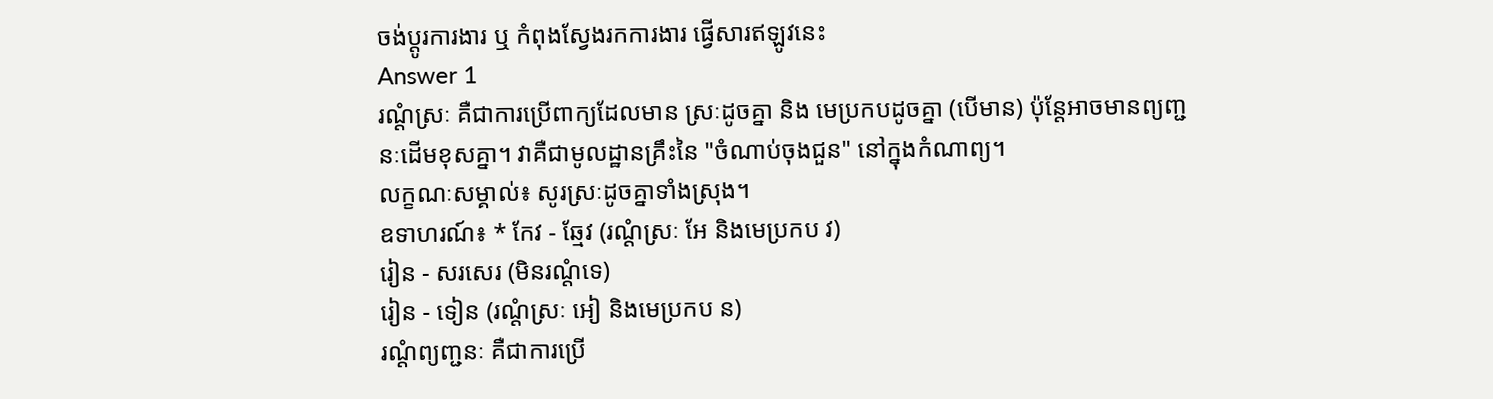ចង់ប្តូរការងារ ឬ កំពុងស្វែងរកការងារ ផ្វើសារឥឡូវនេះ
Answer 1
រណ្តំស្រៈ គឺជាការប្រើពាក្យដែលមាន ស្រៈដូចគ្នា និង មេប្រកបដូចគ្នា (បើមាន) ប៉ុន្តែអាចមានព្យញ្ជនៈដើមខុសគ្នា។ វាគឺជាមូលដ្ឋានគ្រឹះនៃ "ចំណាប់ចុងជួន" នៅក្នុងកំណាព្យ។
លក្ខណៈសម្គាល់៖ សូរស្រៈដូចគ្នាទាំងស្រុង។
ឧទាហរណ៍៖ * កែវ - ឆ្មែវ (រណ្តំស្រៈ អែ និងមេប្រកប វ)
រៀន - សរសេរ (មិនរណ្តំទេ)
រៀន - ទៀន (រណ្តំស្រៈ អៀ និងមេប្រកប ន)
រណ្តំព្យញ្ជនៈ គឺជាការប្រើ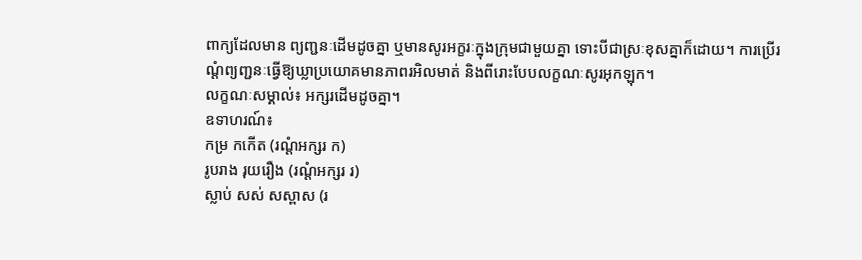ពាក្យដែលមាន ព្យញ្ជនៈដើមដូចគ្នា ឬមានសូរអក្ខរៈក្នុងក្រុមជាមួយគ្នា ទោះបីជាស្រៈខុសគ្នាក៏ដោយ។ ការប្រើរណ្តំព្យញ្ជនៈធ្វើឱ្យឃ្លាប្រយោគមានភាពរអិលមាត់ និងពីរោះបែបលក្ខណៈសូរអុកឡុក។
លក្ខណៈសម្គាល់៖ អក្សរដើមដូចគ្នា។
ឧទាហរណ៍៖
កម្រ កកើត (រណ្តំអក្សរ ក)
រូបរាង រុយរឿង (រណ្តំអក្សរ រ)
ស្លាប់ សស់ សស្ពាស (រ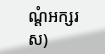ណ្តំអក្សរ ស)